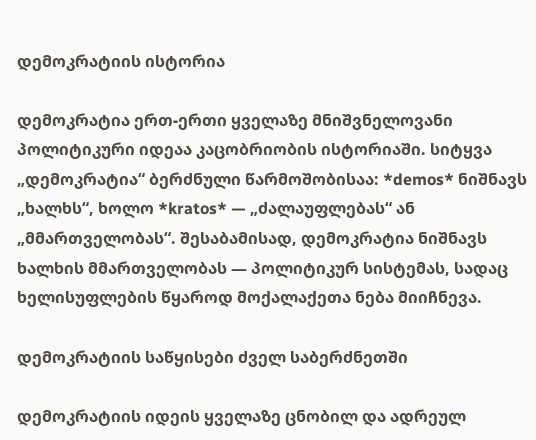დემოკრატიის ისტორია

დემოკრატია ერთ-ერთი ყველაზე მნიშვნელოვანი პოლიტიკური იდეაა კაცობრიობის ისტორიაში. სიტყვა „დემოკრატია“ ბერძნული წარმოშობისაა: *demos* ნიშნავს „ხალხს“, ხოლო *kratos* — „ძალაუფლებას“ ან „მმართველობას“. შესაბამისად, დემოკრატია ნიშნავს ხალხის მმართველობას — პოლიტიკურ სისტემას, სადაც ხელისუფლების წყაროდ მოქალაქეთა ნება მიიჩნევა.

დემოკრატიის საწყისები ძველ საბერძნეთში

დემოკრატიის იდეის ყველაზე ცნობილ და ადრეულ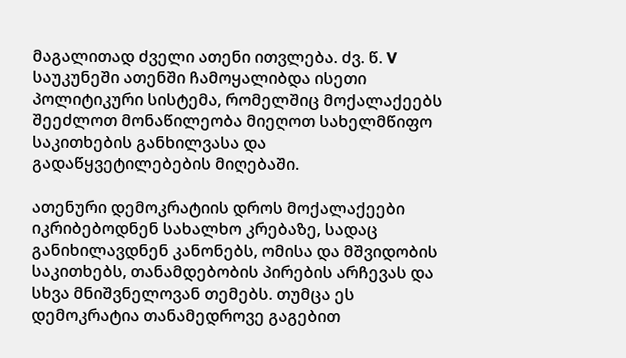მაგალითად ძველი ათენი ითვლება. ძვ. წ. V საუკუნეში ათენში ჩამოყალიბდა ისეთი პოლიტიკური სისტემა, რომელშიც მოქალაქეებს შეეძლოთ მონაწილეობა მიეღოთ სახელმწიფო საკითხების განხილვასა და გადაწყვეტილებების მიღებაში.

ათენური დემოკრატიის დროს მოქალაქეები იკრიბებოდნენ სახალხო კრებაზე, სადაც განიხილავდნენ კანონებს, ომისა და მშვიდობის საკითხებს, თანამდებობის პირების არჩევას და სხვა მნიშვნელოვან თემებს. თუმცა ეს დემოკრატია თანამედროვე გაგებით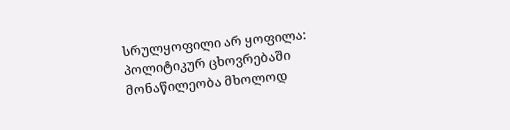სრულყოფილი არ ყოფილა: პოლიტიკურ ცხოვრებაში მონაწილეობა მხოლოდ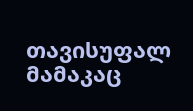თავისუფალ მამაკაც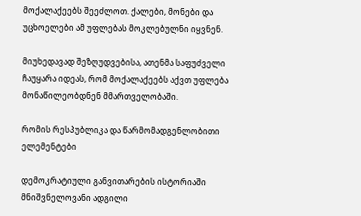მოქალაქეებს შეეძლოთ. ქალები, მონები და უცხოელები ამ უფლებას მოკლებულნი იყვნენ.

მიუხედავად შეზღუდვებისა, ათენმა საფუძველი ჩაუყარა იდეას, რომ მოქალაქეებს აქვთ უფლება მონაწილეობდნენ მმართველობაში.

რომის რესპუბლიკა და წარმომადგენლობითი ელემენტები

დემოკრატიული განვითარების ისტორიაში მნიშვნელოვანი ადგილი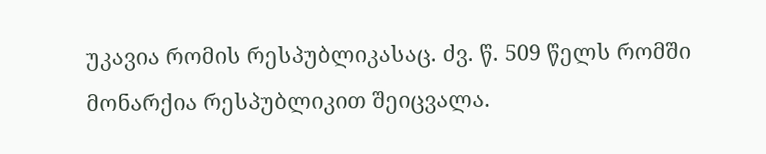უკავია რომის რესპუბლიკასაც. ძვ. წ. 509 წელს რომში მონარქია რესპუბლიკით შეიცვალა.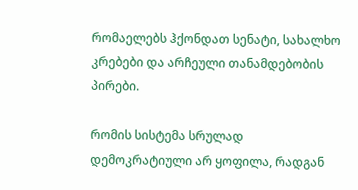რომაელებს ჰქონდათ სენატი, სახალხო კრებები და არჩეული თანამდებობის პირები.

რომის სისტემა სრულად დემოკრატიული არ ყოფილა, რადგან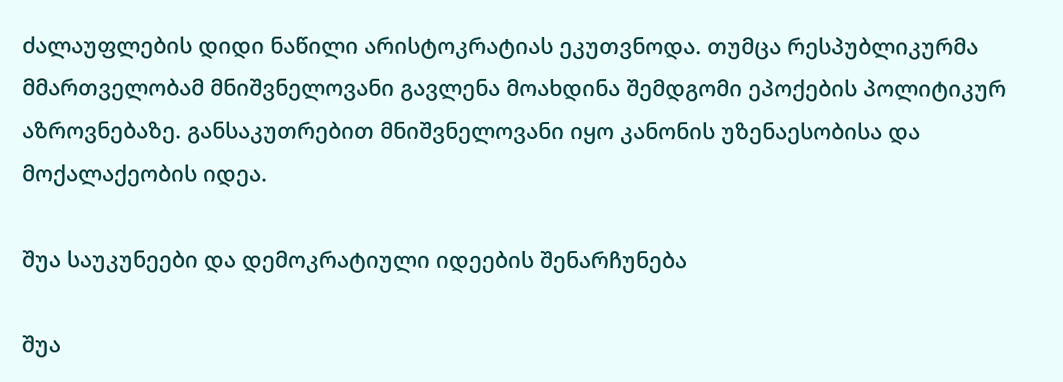ძალაუფლების დიდი ნაწილი არისტოკრატიას ეკუთვნოდა. თუმცა რესპუბლიკურმა მმართველობამ მნიშვნელოვანი გავლენა მოახდინა შემდგომი ეპოქების პოლიტიკურ აზროვნებაზე. განსაკუთრებით მნიშვნელოვანი იყო კანონის უზენაესობისა და მოქალაქეობის იდეა.

შუა საუკუნეები და დემოკრატიული იდეების შენარჩუნება

შუა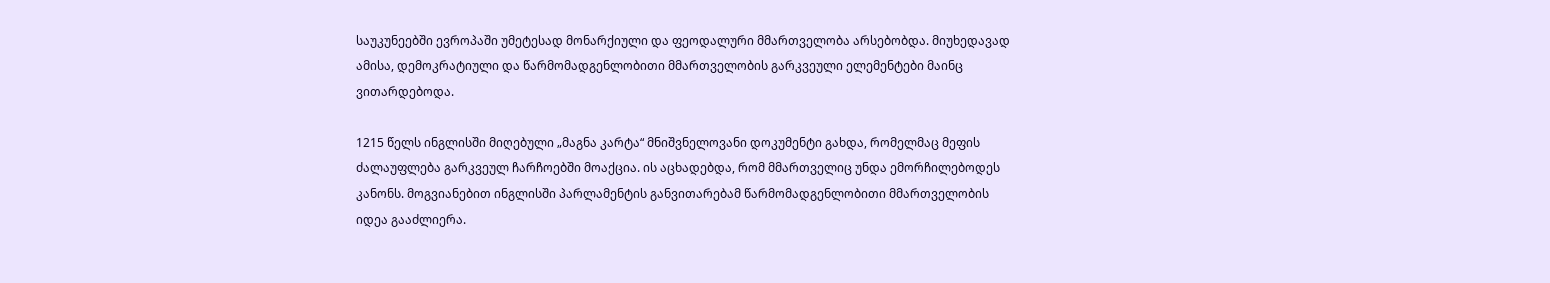საუკუნეებში ევროპაში უმეტესად მონარქიული და ფეოდალური მმართველობა არსებობდა. მიუხედავად ამისა, დემოკრატიული და წარმომადგენლობითი მმართველობის გარკვეული ელემენტები მაინც ვითარდებოდა.

1215 წელს ინგლისში მიღებული „მაგნა კარტა“ მნიშვნელოვანი დოკუმენტი გახდა, რომელმაც მეფის ძალაუფლება გარკვეულ ჩარჩოებში მოაქცია. ის აცხადებდა, რომ მმართველიც უნდა ემორჩილებოდეს კანონს. მოგვიანებით ინგლისში პარლამენტის განვითარებამ წარმომადგენლობითი მმართველობის იდეა გააძლიერა.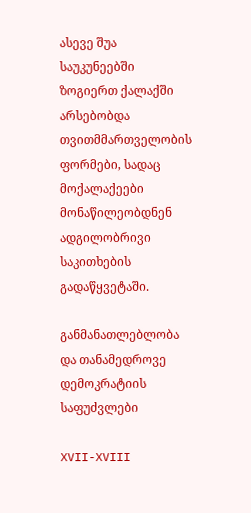ასევე შუა საუკუნეებში ზოგიერთ ქალაქში არსებობდა თვითმმართველობის ფორმები, სადაც მოქალაქეები მონაწილეობდნენ ადგილობრივი საკითხების გადაწყვეტაში.

განმანათლებლობა და თანამედროვე დემოკრატიის საფუძვლები

XVII-XVIII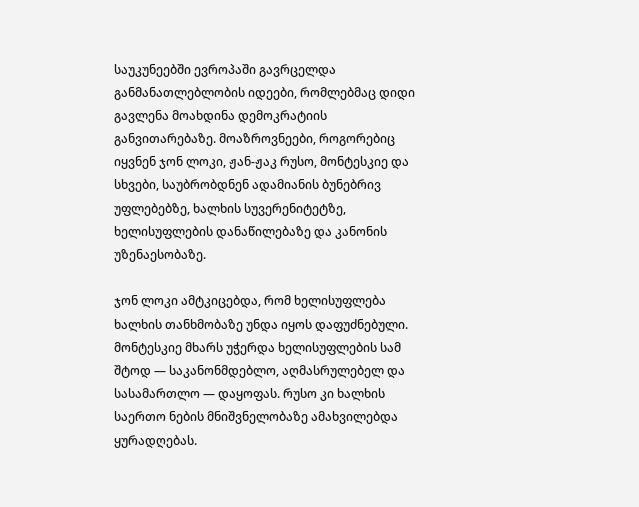საუკუნეებში ევროპაში გავრცელდა განმანათლებლობის იდეები, რომლებმაც დიდი გავლენა მოახდინა დემოკრატიის განვითარებაზე. მოაზროვნეები, როგორებიც იყვნენ ჯონ ლოკი, ჟან-ჟაკ რუსო, მონტესკიე და სხვები, საუბრობდნენ ადამიანის ბუნებრივ უფლებებზე, ხალხის სუვერენიტეტზე, ხელისუფლების დანაწილებაზე და კანონის უზენაესობაზე.

ჯონ ლოკი ამტკიცებდა, რომ ხელისუფლება ხალხის თანხმობაზე უნდა იყოს დაფუძნებული. მონტესკიე მხარს უჭერდა ხელისუფლების სამ შტოდ — საკანონმდებლო, აღმასრულებელ და სასამართლო — დაყოფას. რუსო კი ხალხის საერთო ნების მნიშვნელობაზე ამახვილებდა ყურადღებას.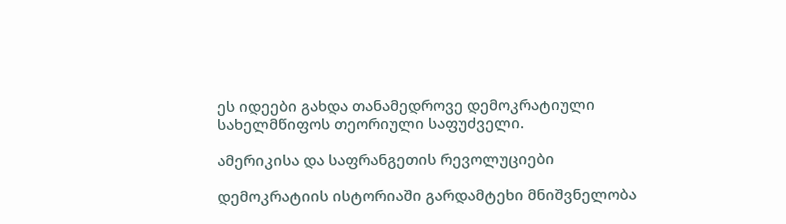ეს იდეები გახდა თანამედროვე დემოკრატიული სახელმწიფოს თეორიული საფუძველი.

ამერიკისა და საფრანგეთის რევოლუციები

დემოკრატიის ისტორიაში გარდამტეხი მნიშვნელობა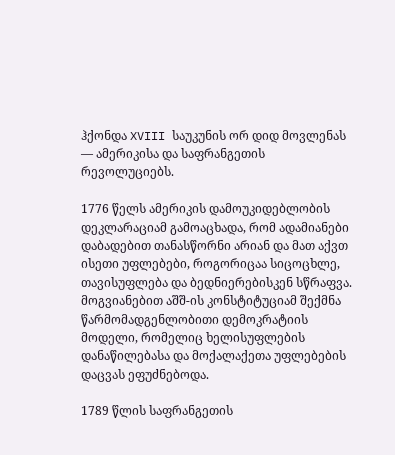ჰქონდა XVIII საუკუნის ორ დიდ მოვლენას — ამერიკისა და საფრანგეთის რევოლუციებს.

1776 წელს ამერიკის დამოუკიდებლობის დეკლარაციამ გამოაცხადა, რომ ადამიანები დაბადებით თანასწორნი არიან და მათ აქვთ ისეთი უფლებები, როგორიცაა სიცოცხლე, თავისუფლება და ბედნიერებისკენ სწრაფვა. მოგვიანებით აშშ-ის კონსტიტუციამ შექმნა წარმომადგენლობითი დემოკრატიის მოდელი, რომელიც ხელისუფლების დანაწილებასა და მოქალაქეთა უფლებების დაცვას ეფუძნებოდა.

1789 წლის საფრანგეთის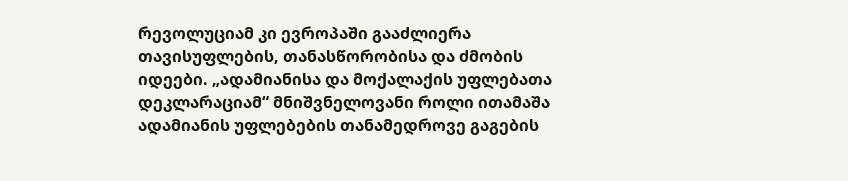რევოლუციამ კი ევროპაში გააძლიერა თავისუფლების, თანასწორობისა და ძმობის იდეები. „ადამიანისა და მოქალაქის უფლებათა დეკლარაციამ“ მნიშვნელოვანი როლი ითამაშა ადამიანის უფლებების თანამედროვე გაგების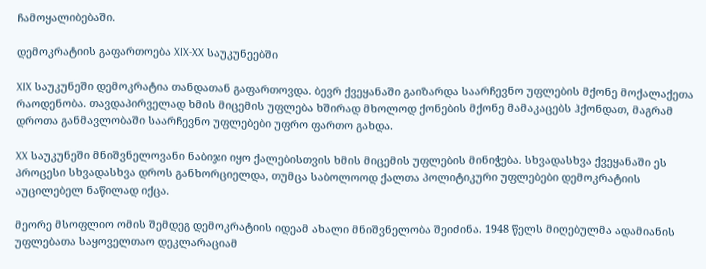ჩამოყალიბებაში.

დემოკრატიის გაფართოება XIX-XX საუკუნეებში

XIX საუკუნეში დემოკრატია თანდათან გაფართოვდა. ბევრ ქვეყანაში გაიზარდა საარჩევნო უფლების მქონე მოქალაქეთა რაოდენობა. თავდაპირველად ხმის მიცემის უფლება ხშირად მხოლოდ ქონების მქონე მამაკაცებს ჰქონდათ, მაგრამ დროთა განმავლობაში საარჩევნო უფლებები უფრო ფართო გახდა.

XX საუკუნეში მნიშვნელოვანი ნაბიჯი იყო ქალებისთვის ხმის მიცემის უფლების მინიჭება. სხვადასხვა ქვეყანაში ეს პროცესი სხვადასხვა დროს განხორციელდა, თუმცა საბოლოოდ ქალთა პოლიტიკური უფლებები დემოკრატიის აუცილებელ ნაწილად იქცა.

მეორე მსოფლიო ომის შემდეგ დემოკრატიის იდეამ ახალი მნიშვნელობა შეიძინა. 1948 წელს მიღებულმა ადამიანის უფლებათა საყოველთაო დეკლარაციამ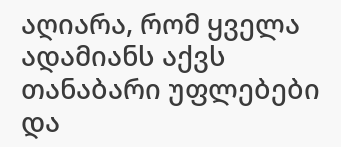აღიარა, რომ ყველა ადამიანს აქვს თანაბარი უფლებები და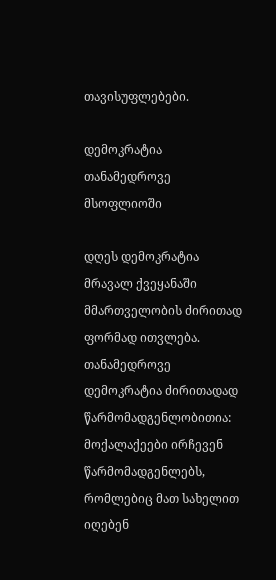თავისუფლებები.

დემოკრატია თანამედროვე მსოფლიოში

დღეს დემოკრატია მრავალ ქვეყანაში მმართველობის ძირითად ფორმად ითვლება. თანამედროვე დემოკრატია ძირითადად წარმომადგენლობითია: მოქალაქეები ირჩევენ წარმომადგენლებს, რომლებიც მათ სახელით იღებენ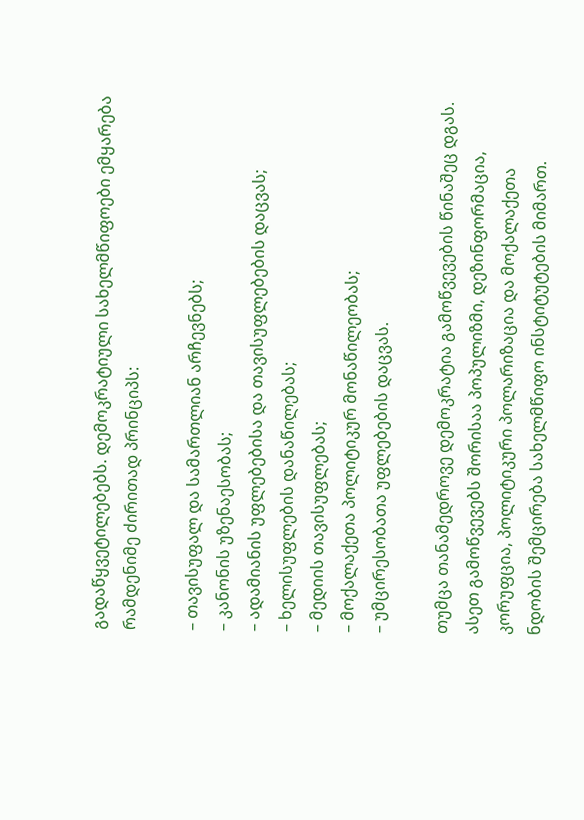გადაწყვეტილებებს. დემოკრატიული სახელმწიფოები ემყარება რამდენიმე ძირითად პრინციპს:

– თავისუფალ და სამართლიან არჩევნებს;
– კანონის უზენაესობას;
– ადამიანის უფლებებისა და თავისუფლებების დაცვას;
– ხელისუფლების დანაწილებას;
– მედიის თავისუფლებას;
– მოქალაქეთა პოლიტიკურ მონაწილეობას;
– უმცირესობათა უფლებების დაცვას.

თუმცა თანამედროვე დემოკრატია გამოწვევების წინაშეც დგას. ასეთ გამოწვევებს შორისაა პოპულიზმი, დეზინფორმაცია, კორუფცია, პოლიტიკური პოლარიზაცია და მოქალაქეთა ნდობის შემცირება სახელმწიფო ინსტიტუტების მიმართ.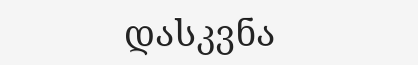დასკვნა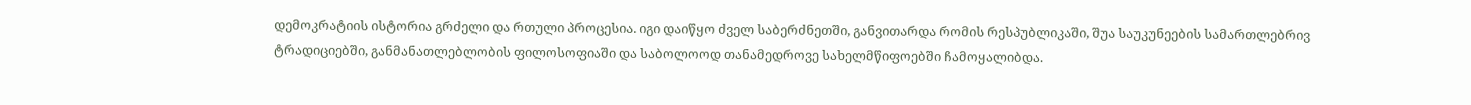დემოკრატიის ისტორია გრძელი და რთული პროცესია. იგი დაიწყო ძველ საბერძნეთში, განვითარდა რომის რესპუბლიკაში, შუა საუკუნეების სამართლებრივ ტრადიციებში, განმანათლებლობის ფილოსოფიაში და საბოლოოდ თანამედროვე სახელმწიფოებში ჩამოყალიბდა.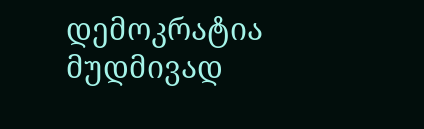დემოკრატია მუდმივად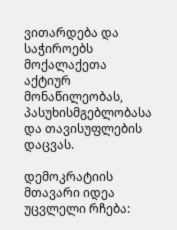ვითარდება და საჭიროებს მოქალაქეთა აქტიურ მონაწილეობას, პასუხისმგებლობასა და თავისუფლების დაცვას.

დემოკრატიის მთავარი იდეა უცვლელი რჩება: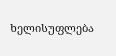ხელისუფლება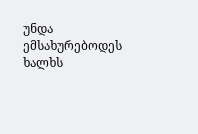უნდა ემსახურებოდეს ხალხს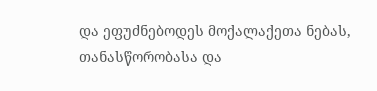და ეფუძნებოდეს მოქალაქეთა ნებას, თანასწორობასა და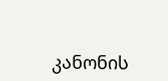კანონის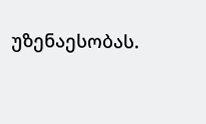უზენაესობას.